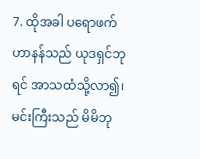7. ထိုအခါ ပရောဖက်ဟာနန်သည် ယုဒရှင်ဘုရင် အာသထံသို့လာ၍၊ မင်းကြီးသည် မိမိဘု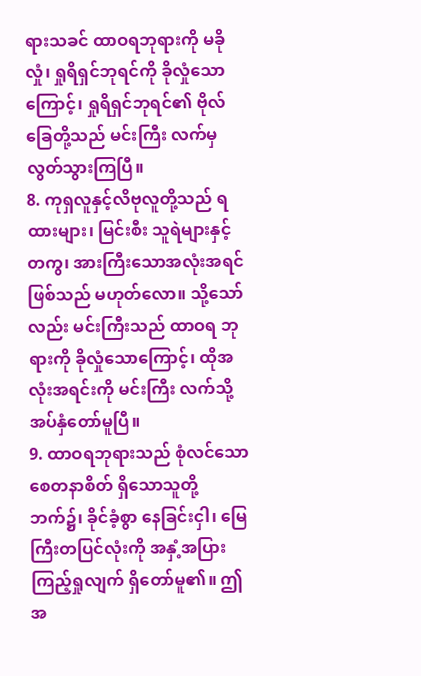ရားသခင် ထာဝရဘုရားကို မခိုလှုံ၊ ရှုရိရှင်ဘုရင်ကို ခိုလှုံသော ကြောင့်၊ ရှုရိရှင်ဘုရင်၏ ဗိုလ်ခြေတို့သည် မင်းကြီး လက်မှ လွတ်သွားကြပြီ။
8. ကုရှလူနှင့်လိဗုလူတို့သည် ရထားများ၊ မြင်းစီး သူရဲများနှင့်တကွ၊ အားကြီးသောအလုံးအရင်ဖြစ်သည် မဟုတ်လော။ သို့သော်လည်း မင်းကြီးသည် ထာဝရ ဘုရားကို ခိုလှုံသောကြောင့်၊ ထိုအလုံးအရင်းကို မင်းကြီး လက်သို့ အပ်နှံတော်မူပြီ။
9. ထာဝရဘုရားသည် စုံလင်သော စေတနာစိတ် ရှိသောသူတို့ဘက်၌၊ ခိုင်ခံ့စွာ နေခြင်းငှါ၊ မြေကြီးတပြင်လုံးကို အနှံ့အပြားကြည့်ရှုလျက် ရှိတော်မူ၏။ ဤအ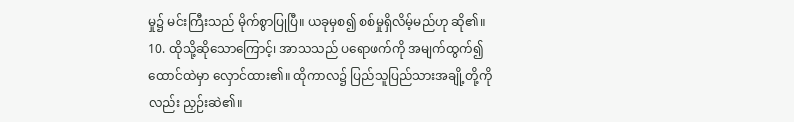မှု၌ မင်းကြီးသည် မိုက်စွာပြုပြီ။ ယခုမှစ၍ စစ်မှုရှိလိမ့်မည်ဟု ဆို၏။
10. ထိုသို့ဆိုသောကြောင့်၊ အာသသည် ပရောဖက်ကို အမျက်ထွက်၍ ထောင်ထဲမှာ လှောင်ထား၏။ ထိုကာလ၌ ပြည်သူပြည်သားအချို့တို့ကိုလည်း ညှဉ်းဆဲ၏။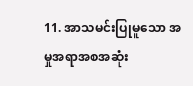11. အာသမင်းပြုမူသော အမှုအရာအစအဆုံး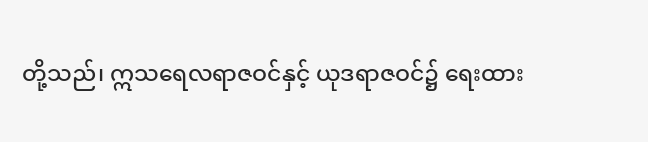တို့သည်၊ ဣသရေလရာဇဝင်နှင့် ယုဒရာဇဝင်၌ ရေးထား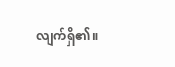လျက်ရှိ၏။